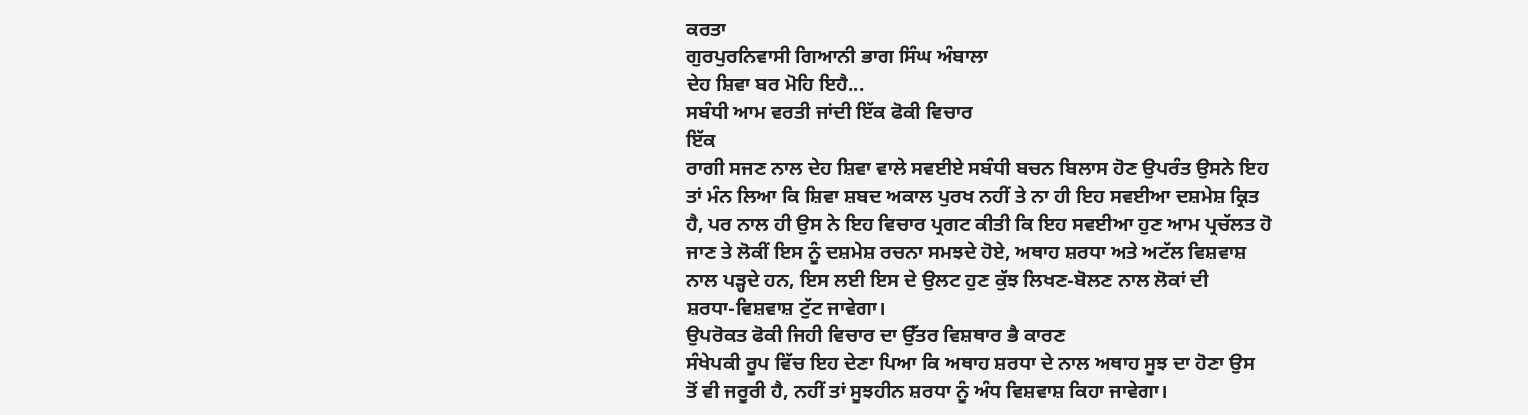ਕਰਤਾ
ਗੁਰਪੁਰਨਿਵਾਸੀ ਗਿਆਨੀ ਭਾਗ ਸਿੰਘ ਅੰਬਾਲਾ
ਦੇਹ ਸ਼ਿਵਾ ਬਰ ਮੋਹਿ ਇਹੈ...
ਸਬੰਧੀ ਆਮ ਵਰਤੀ ਜਾਂਦੀ ਇੱਕ ਫੋਕੀ ਵਿਚਾਰ
ਇੱਕ
ਰਾਗੀ ਸਜਣ ਨਾਲ ਦੇਹ ਸ਼ਿਵਾ ਵਾਲੇ ਸਵਈਏ ਸਬੰਧੀ ਬਚਨ ਬਿਲਾਸ ਹੋਣ ਉਪਰੰਤ ਉਸਨੇ ਇਹ
ਤਾਂ ਮੰਨ ਲਿਆ ਕਿ ਸ਼ਿਵਾ ਸ਼ਬਦ ਅਕਾਲ ਪੁਰਖ ਨਹੀਂ ਤੇ ਨਾ ਹੀ ਇਹ ਸਵਈਆ ਦਸ਼ਮੇਸ਼ ਕ੍ਰਿਤ
ਹੈ, ਪਰ ਨਾਲ ਹੀ ਉਸ ਨੇ ਇਹ ਵਿਚਾਰ ਪ੍ਰਗਟ ਕੀਤੀ ਕਿ ਇਹ ਸਵਈਆ ਹੁਣ ਆਮ ਪ੍ਰਚੱਲਤ ਹੋ
ਜਾਣ ਤੇ ਲੋਕੀਂ ਇਸ ਨੂੰ ਦਸ਼ਮੇਸ਼ ਰਚਨਾ ਸਮਝਦੇ ਹੋਏ, ਅਥਾਹ ਸ਼ਰਧਾ ਅਤੇ ਅਟੱਲ ਵਿਸ਼ਵਾਸ਼
ਨਾਲ ਪੜ੍ਹਦੇ ਹਨ, ਇਸ ਲਈ ਇਸ ਦੇ ਉਲਟ ਹੁਣ ਕੁੱਝ ਲਿਖਣ-ਬੋਲਣ ਨਾਲ ਲੋਕਾਂ ਦੀ
ਸ਼ਰਧਾ-ਵਿਸ਼ਵਾਸ਼ ਟੁੱਟ ਜਾਵੇਗਾ।
ਉਪਰੋਕਤ ਫੋਕੀ ਜਿਹੀ ਵਿਚਾਰ ਦਾ ਉੱਤਰ ਵਿਸ਼ਥਾਰ ਭੈ ਕਾਰਣ
ਸੰਖੇਪਕੀ ਰੂਪ ਵਿੱਚ ਇਹ ਦੇਣਾ ਪਿਆ ਕਿ ਅਥਾਹ ਸ਼ਰਧਾ ਦੇ ਨਾਲ ਅਥਾਹ ਸੂਝ ਦਾ ਹੋਣਾ ਉਸ
ਤੋਂ ਵੀ ਜਰੂਰੀ ਹੈ, ਨਹੀਂ ਤਾਂ ਸੂਝਹੀਨ ਸ਼ਰਧਾ ਨੂੰ ਅੰਧ ਵਿਸ਼ਵਾਸ਼ ਕਿਹਾ ਜਾਵੇਗਾ।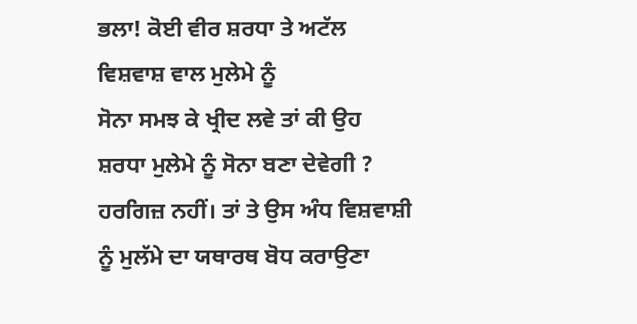ਭਲਾ! ਕੋਈ ਵੀਰ ਸ਼ਰਧਾ ਤੇ ਅਟੱਲ ਵਿਸ਼ਵਾਸ਼ ਵਾਲ ਮੁਲੇਮੇ ਨੂੰ
ਸੋਨਾ ਸਮਝ ਕੇ ਖ੍ਰੀਦ ਲਵੇ ਤਾਂ ਕੀ ਉਹ ਸ਼ਰਧਾ ਮੁਲੇਮੇ ਨੂੰ ਸੋਨਾ ਬਣਾ ਦੇਵੇਗੀ ?
ਹਰਗਿਜ਼ ਨਹੀਂ। ਤਾਂ ਤੇ ਉਸ ਅੰਧ ਵਿਸ਼ਵਾਸ਼ੀ ਨੂੰ ਮੁਲੱਮੇ ਦਾ ਯਥਾਰਥ ਬੋਧ ਕਰਾਉਣਾ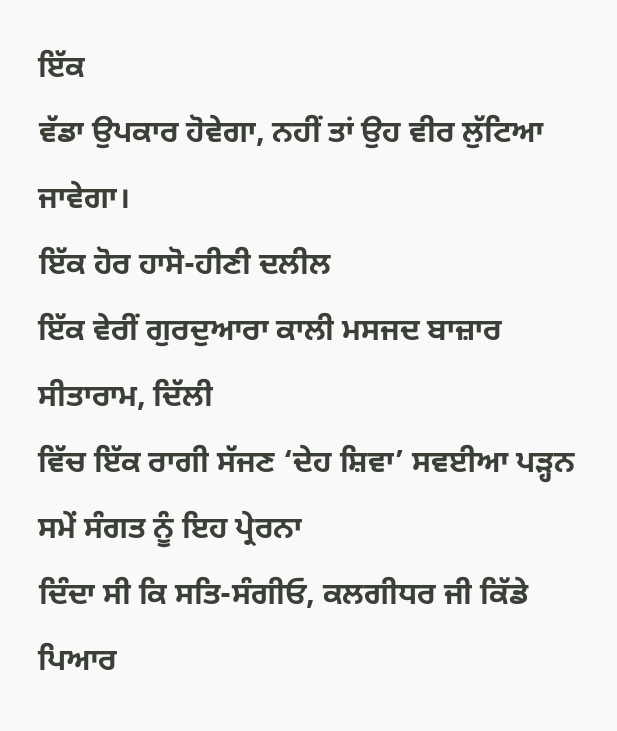ਇੱਕ
ਵੱਡਾ ਉਪਕਾਰ ਹੋਵੇਗਾ, ਨਹੀਂ ਤਾਂ ਉਹ ਵੀਰ ਲੁੱਟਿਆ ਜਾਵੇਗਾ।
ਇੱਕ ਹੋਰ ਹਾਸੋ-ਹੀਣੀ ਦਲੀਲ
ਇੱਕ ਵੇਰੀਂ ਗੁਰਦੁਆਰਾ ਕਾਲੀ ਮਸਜਦ ਬਾਜ਼ਾਰ ਸੀਤਾਰਾਮ, ਦਿੱਲੀ
ਵਿੱਚ ਇੱਕ ਰਾਗੀ ਸੱਜਣ ‘ਦੇਹ ਸ਼ਿਵਾ’ ਸਵਈਆ ਪੜ੍ਹਨ ਸਮੇਂ ਸੰਗਤ ਨੂੰ ਇਹ ਪ੍ਰੇਰਨਾ
ਦਿੰਦਾ ਸੀ ਕਿ ਸਤਿ-ਸੰਗੀਓ, ਕਲਗੀਧਰ ਜੀ ਕਿੱਡੇ ਪਿਆਰ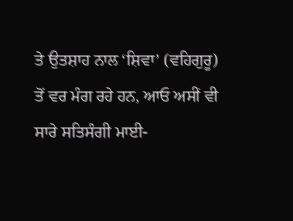ਤੇ ਉਤਸ਼ਾਹ ਨਾਲ ‘ਸ਼ਿਵਾ’ (ਵਹਿਗੁਰੂ)
ਤੋਂ ਵਰ ਮੰਗ ਰਹੇ ਹਨ, ਆਓ ਅਸੀਂ ਵੀ ਸਾਰੇ ਸਤਿਸੰਗੀ ਮਾਈ-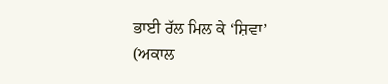ਭਾਈ ਰੱਲ ਮਿਲ ਕੇ ‘ਸ਼ਿਵਾ’
(ਅਕਾਲ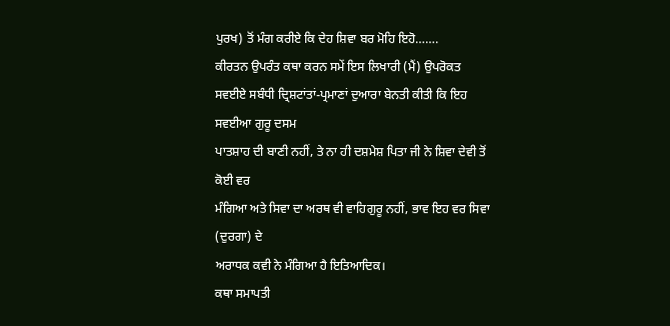ਪੁਰਖ) ਤੋਂ ਮੰਗ ਕਰੀਏ ਕਿ ਦੇਹ ਸ਼ਿਵਾ ਬਰ ਮੋਹਿ ਇਹੋ…….
ਕੀਰਤਨ ਉਪਰੰਤ ਕਥਾ ਕਰਨ ਸਮੇਂ ਇਸ ਲਿਖਾਰੀ (ਮੈਂ) ਉਪਰੋਕਤ
ਸਵਈਏ ਸਬੰਧੀ ਦ੍ਰਿਸ਼ਟਾਂਤਾਂ-ਪ੍ਰਮਾਣਾਂ ਦੁਆਰਾ ਬੇਨਤੀ ਕੀਤੀ ਕਿ ਇਹ ਸਵਈਆ ਗੁਰੂ ਦਸਮ
ਪਾਤਸ਼ਾਹ ਦੀ ਬਾਣੀ ਨਹੀਂ, ਤੇ ਨਾ ਹੀ ਦਸ਼ਮੇਸ਼ ਪਿਤਾ ਜੀ ਨੇ ਸ਼ਿਵਾ ਦੇਵੀ ਤੋਂ ਕੋਈ ਵਰ
ਮੰਗਿਆ ਅਤੇ ਸਿਵਾ ਦਾ ਅਰਥ ਵੀ ਵਾਹਿਗੁਰੂ ਨਹੀਂ, ਭਾਵ ਇਹ ਵਰ ਸਿਵਾ (ਦੁਰਗਾ) ਦੇ
ਅਰਾਧਕ ਕਵੀ ਨੇ ਮੰਗਿਆ ਹੈ ਇਤਿਆਦਿਕ।
ਕਥਾ ਸਮਾਪਤੀ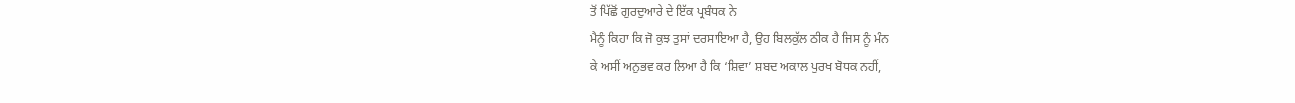ਤੋਂ ਪਿੱਛੋਂ ਗੁਰਦੁਆਰੇ ਦੇ ਇੱਕ ਪ੍ਰਬੰਧਕ ਨੇ
ਮੈਨੂੰ ਕਿਹਾ ਕਿ ਜੋ ਕੁਝ ਤੁਸਾਂ ਦਰਸਾਇਆ ਹੈ, ਉਹ ਬਿਲਕੁੱਲ ਠੀਕ ਹੈ ਜਿਸ ਨੂੰ ਮੰਨ
ਕੇ ਅਸੀਂ ਅਨੁਭਵ ਕਰ ਲਿਆ ਹੈ ਕਿ ‘ਸ਼ਿਵਾ’ ਸ਼ਬਦ ਅਕਾਲ ਪੁਰਖ ਬੋਧਕ ਨਹੀਂ,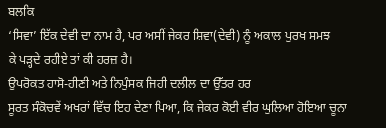ਬਲਕਿ
‘ਸਿਵਾ’ ਇੱਕ ਦੇਵੀ ਦਾ ਨਾਮ ਹੈ, ਪਰ ਅਸੀਂ ਜੇਕਰ ਸ਼ਿਵਾ(ਦੇਵੀ) ਨੂੰ ਅਕਾਲ ਪੁਰਖ ਸਮਝ
ਕੇ ਪੜ੍ਹਦੇ ਰਹੀਏ ਤਾਂ ਕੀ ਹਰਜ਼ ਹੈ।
ਉਪਰੋਕਤ ਹਾਸੋ-ਹੀਣੀ ਅਤੇ ਨਿਪੁੰਸਕ ਜਿਹੀ ਦਲੀਲ ਦਾ ਉੱਤਰ ਹਰ
ਸੂਰਤ ਸੰਕੋਚਵੇਂ ਅਖਰਾਂ ਵਿੱਚ ਇਹ ਦੇਣਾ ਪਿਆ, ਕਿ ਜੇਕਰ ਕੋਈ ਵੀਰ ਘੁਲਿਆ ਹੋਇਆ ਚੂਨਾ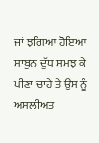ਜਾਂ ਝਗਿਆ ਹੋਇਆ ਸਾਬੁਨ ਦੁੱਧ ਸਮਝ ਕੇ ਪੀਣਾ ਚਾਹੇ ਤੇ ਉਸ ਨੂੰ ਅਸਲੀਅਤ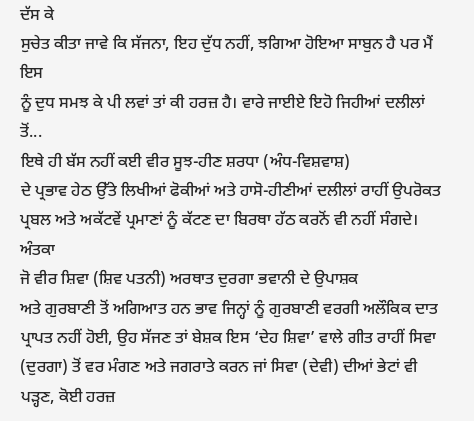ਦੱਸ ਕੇ
ਸੁਚੇਤ ਕੀਤਾ ਜਾਵੇ ਕਿ ਸੱਜਨਾ, ਇਹ ਦੁੱਧ ਨਹੀਂ, ਝਗਿਆ ਹੋਇਆ ਸਾਬੁਨ ਹੈ ਪਰ ਮੈਂ ਇਸ
ਨੂੰ ਦੁਧ ਸਮਝ ਕੇ ਪੀ ਲਵਾਂ ਤਾਂ ਕੀ ਹਰਜ਼ ਹੈ। ਵਾਰੇ ਜਾਈਏ ਇਹੋ ਜਿਹੀਆਂ ਦਲੀਲਾਂ
ਤੋਂ...
ਇਥੇ ਹੀ ਬੱਸ ਨਹੀਂ ਕਈ ਵੀਰ ਸੂਝ-ਹੀਣ ਸ਼ਰਧਾ (ਅੰਧ-ਵਿਸ਼ਵਾਸ਼)
ਦੇ ਪ੍ਰਭਾਵ ਹੇਠ ਉੱਤੇ ਲਿਖੀਆਂ ਫੋਕੀਆਂ ਅਤੇ ਹਾਸੋ-ਹੀਣੀਆਂ ਦਲੀਲਾਂ ਰਾਹੀਂ ਉਪਰੋਕਤ
ਪ੍ਰਬਲ ਅਤੇ ਅਕੱਟਵੇਂ ਪ੍ਰਮਾਣਾਂ ਨੂੰ ਕੱਟਣ ਦਾ ਬਿਰਥਾ ਹੱਠ ਕਰਨੋਂ ਵੀ ਨਹੀਂ ਸੰਗਦੇ।
ਅੰਤਕਾ
ਜੋ ਵੀਰ ਸ਼ਿਵਾ (ਸ਼ਿਵ ਪਤਨੀ) ਅਰਥਾਤ ਦੁਰਗਾ ਭਵਾਨੀ ਦੇ ਉਪਾਸ਼ਕ
ਅਤੇ ਗੁਰਬਾਣੀ ਤੋਂ ਅਗਿਆਤ ਹਨ ਭਾਵ ਜਿਨ੍ਹਾਂ ਨੂੰ ਗੁਰਬਾਣੀ ਵਰਗੀ ਅਲੌਕਿਕ ਦਾਤ
ਪ੍ਰਾਪਤ ਨਹੀਂ ਹੋਈ, ਉਹ ਸੱਜਣ ਤਾਂ ਬੇਸ਼ਕ ਇਸ ‘ਦੇਹ ਸ਼ਿਵਾ’ ਵਾਲੇ ਗੀਤ ਰਾਹੀਂ ਸਿਵਾ
(ਦੁਰਗਾ) ਤੋਂ ਵਰ ਮੰਗਣ ਅਤੇ ਜਗਰਾਤੇ ਕਰਨ ਜਾਂ ਸਿਵਾ (ਦੇਵੀ) ਦੀਆਂ ਭੇਟਾਂ ਵੀ
ਪੜ੍ਹਣ, ਕੋਈ ਹਰਜ਼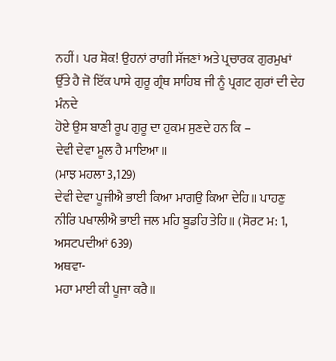ਨਹੀਂ। ਪਰ ਸ਼ੋਕ! ਉਹਨਾਂ ਰਾਗੀ ਸੱਜਣਾਂ ਅਤੇ ਪ੍ਰਚਾਰਕ ਗੁਰਮੁਖਾਂ
ਉੱਤੇ ਹੈ ਜੋ ਇੱਕ ਪਾਸੇ ਗੁਰੂ ਗ੍ਰੰਥ ਸਾਹਿਬ ਜੀ ਨੂੰ ਪ੍ਰਗਟ ਗੁਰਾਂ ਦੀ ਦੇਹ ਮੰਨਦੇ
ਹੋਏ ਉਸ ਬਾਣੀ ਰੂਪ ਗੁਰੂ ਦਾ ਹੁਕਮ ਸੁਣਦੇ ਹਨ ਕਿ –
ਦੇਵੀ ਦੇਵਾ ਮੂਲ ਹੈ ਮਾਇਆ॥
(ਮਾਝ ਮਹਲਾ 3,129)
ਦੇਵੀ ਦੇਵਾ ਪੂਜੀਐ ਭਾਈ ਕਿਆ ਮਾਗਉ ਕਿਆ ਦੇਹਿ॥ ਪਾਹਣੁ
ਨੀਰਿ ਪਖਾਲੀਐ ਭਾਈ ਜਲ ਮਹਿ ਬੂਡਹਿ ਤੇਹਿ॥ (ਸੋਰਟ ਮ: 1, ਅਸਟਪਦੀਆਂ 639)
ਅਥਵਾ-
ਮਹਾ ਮਾਈ ਕੀ ਪੂਜਾ ਕਰੈ॥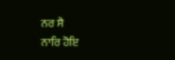ਨਰ ਸੈ
ਨਾਰਿ ਹੋਇ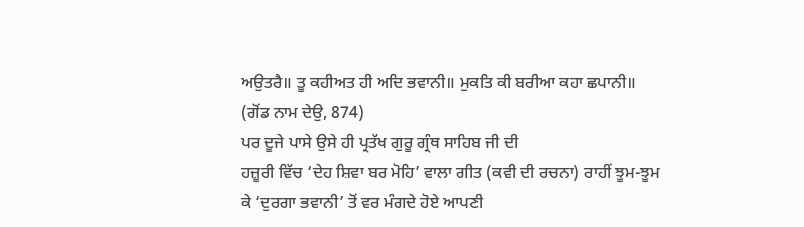ਅਉਤਰੈ॥ ਤੂ ਕਹੀਅਤ ਹੀ ਅਦਿ ਭਵਾਨੀ॥ ਮੁਕਤਿ ਕੀ ਬਰੀਆ ਕਹਾ ਛਪਾਨੀ॥
(ਗੋਂਡ ਨਾਮ ਦੇਉ, 874)
ਪਰ ਦੂਜੇ ਪਾਸੇ ਉਸੇ ਹੀ ਪ੍ਰਤੱਖ ਗੁਰੂ ਗ੍ਰੰਥ ਸਾਹਿਬ ਜੀ ਦੀ
ਹਜ਼ੂਰੀ ਵਿੱਚ ‘ਦੇਹ ਸ਼ਿਵਾ ਬਰ ਮੋਹਿ’ ਵਾਲਾ ਗੀਤ (ਕਵੀ ਦੀ ਰਚਨਾ) ਰਾਹੀਂ ਝੂਮ-ਝੂਮ
ਕੇ ‘ਦੁਰਗਾ ਭਵਾਨੀ’ ਤੋਂ ਵਰ ਮੰਗਦੇ ਹੋਏ ਆਪਣੀ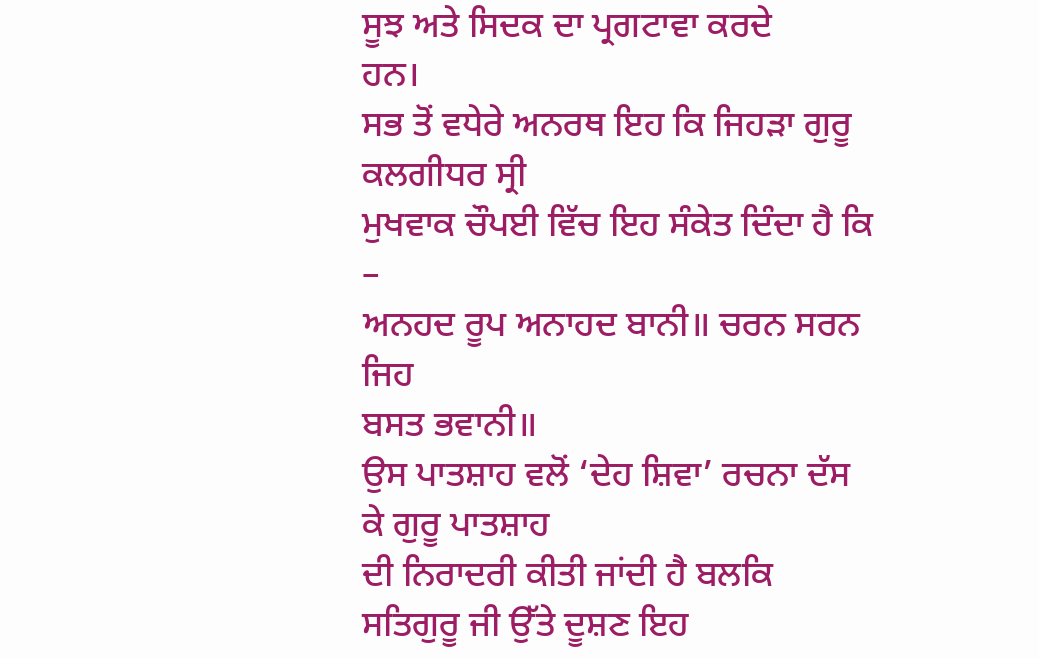ਸੂਝ ਅਤੇ ਸਿਦਕ ਦਾ ਪ੍ਰਗਟਾਵਾ ਕਰਦੇ
ਹਨ।
ਸਭ ਤੋਂ ਵਧੇਰੇ ਅਨਰਥ ਇਹ ਕਿ ਜਿਹੜਾ ਗੁਰੂ ਕਲਗੀਧਰ ਸ੍ਰੀ
ਮੁਖਵਾਕ ਚੌਪਈ ਵਿੱਚ ਇਹ ਸੰਕੇਤ ਦਿੰਦਾ ਹੈ ਕਿ –
ਅਨਹਦ ਰੂਪ ਅਨਾਹਦ ਬਾਨੀ॥ ਚਰਨ ਸਰਨ ਜਿਹ
ਬਸਤ ਭਵਾਨੀ॥
ਉਸ ਪਾਤਸ਼ਾਹ ਵਲੋਂ ‘ਦੇਹ ਸ਼ਿਵਾ’ ਰਚਨਾ ਦੱਸ ਕੇ ਗੁਰੂ ਪਾਤਸ਼ਾਹ
ਦੀ ਨਿਰਾਦਰੀ ਕੀਤੀ ਜਾਂਦੀ ਹੈ ਬਲਕਿ ਸਤਿਗੁਰੂ ਜੀ ਉੱਤੇ ਦੂਸ਼ਣ ਇਹ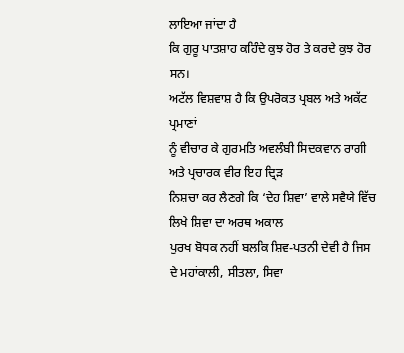ਲਾਇਆ ਜਾਂਦਾ ਹੈ
ਕਿ ਗੁਰੂ ਪਾਤਸ਼ਾਹ ਕਹਿੰਦੇ ਕੁਝ ਹੋਰ ਤੇ ਕਰਦੇ ਕੁਝ ਹੋਰ ਸਨ।
ਅਟੱਲ ਵਿਸ਼ਵਾਸ਼ ਹੈ ਕਿ ਉਪਰੋਕਤ ਪ੍ਰਬਲ ਅਤੇ ਅਕੱਟ ਪ੍ਰਮਾਣਾਂ
ਨੂੰ ਵੀਚਾਰ ਕੇ ਗੁਰਮਤਿ ਅਵਲੰਬੀ ਸਿਦਕਵਾਨ ਰਾਗੀ ਅਤੇ ਪ੍ਰਚਾਰਕ ਵੀਰ ਇਹ ਦ੍ਰਿੜ
ਨਿਸ਼ਚਾ ਕਰ ਲੈਣਗੇ ਕਿ ‘ਦੇਹ ਸ਼ਿਵਾ’ ਵਾਲੇ ਸਵੈਯੇ ਵਿੱਚ ਲਿਖੇ ਸ਼ਿਵਾ ਦਾ ਅਰਥ ਅਕਾਲ
ਪੁਰਖ ਬੋਧਕ ਨਹੀਂ ਬਲਕਿ ਸ਼ਿਵ-ਪਤਨੀ ਦੇਵੀ ਹੈ ਜਿਸ ਦੇ ਮਹਾਂਕਾਲੀ, ਸੀਤਲਾ, ਸਿਵਾ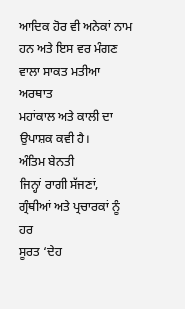ਆਦਿਕ ਹੋਰ ਵੀ ਅਨੇਕਾਂ ਨਾਮ ਹਨ ਅਤੇ ਇਸ ਵਰ ਮੰਗਣ ਵਾਲਾ ਸਾਕਤ ਮਤੀਆ ਅਰਥਾਤ
ਮਹਾਂਕਾਲ ਅਤੇ ਕਾਲੀ ਦਾ ਉਪਾਸ਼ਕ ਕਵੀ ਹੈ।
ਅੰਤਿਮ ਬੇਨਤੀ
ਜਿਨ੍ਹਾਂ ਰਾਗੀ ਸੱਜਣਾਂ, ਗ੍ਰੰਥੀਆਂ ਅਤੇ ਪ੍ਰਚਾਰਕਾਂ ਨੂੰ ਹਰ
ਸੂਰਤ ‘ਦੇਹ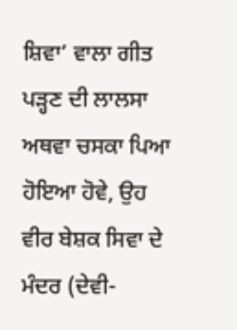ਸ਼ਿਵਾ’ ਵਾਲਾ ਗੀਤ ਪੜ੍ਹਣ ਦੀ ਲਾਲਸਾ ਅਥਵਾ ਚਸਕਾ ਪਿਆ ਹੋਇਆ ਹੋਵੇ, ਉਹ
ਵੀਰ ਬੇਸ਼ਕ ਸਿਵਾ ਦੇ ਮੰਦਰ (ਦੇਵੀ-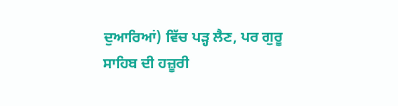ਦੁਆਰਿਆਂ) ਵਿੱਚ ਪੜ੍ਹ ਲੈਣ, ਪਰ ਗੁਰੂ
ਸਾਹਿਬ ਦੀ ਹਜ਼ੂਰੀ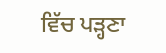ਵਿੱਚ ਪੜ੍ਹਣਾ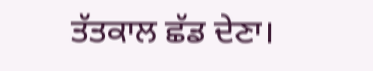ਤੱਤਕਾਲ ਛੱਡ ਦੇਣਾ।